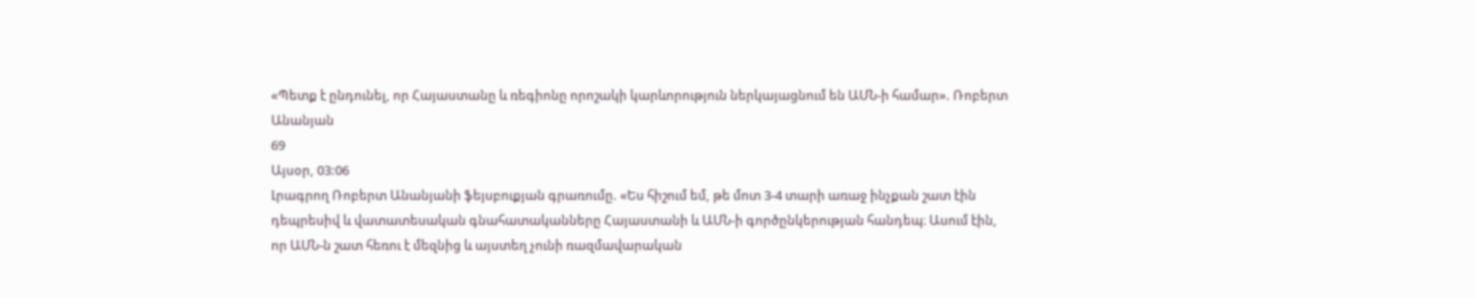«Պետք է ընդունել, որ Հայաստանը և ռեգիոնը որոշակի կարևորություն ներկայացնում են ԱՄՆ-ի համար». Ռոբերտ Անանյան
69
Այսօր, 03:06
Լրագրող Ռոբերտ Անանյանի ֆեյսբուքյան գրառումը. «Ես հիշում եմ, թե մոտ 3-4 տարի առաջ ինչքան շատ էին դեպրեսիվ և վատատեսական գնահատականները Հայաստանի և ԱՄՆ-ի գործընկերության հանդեպ։ Ասում էին, որ ԱՄՆ-ն շատ հեռու է մեզնից և այստեղ չունի ռազմավարական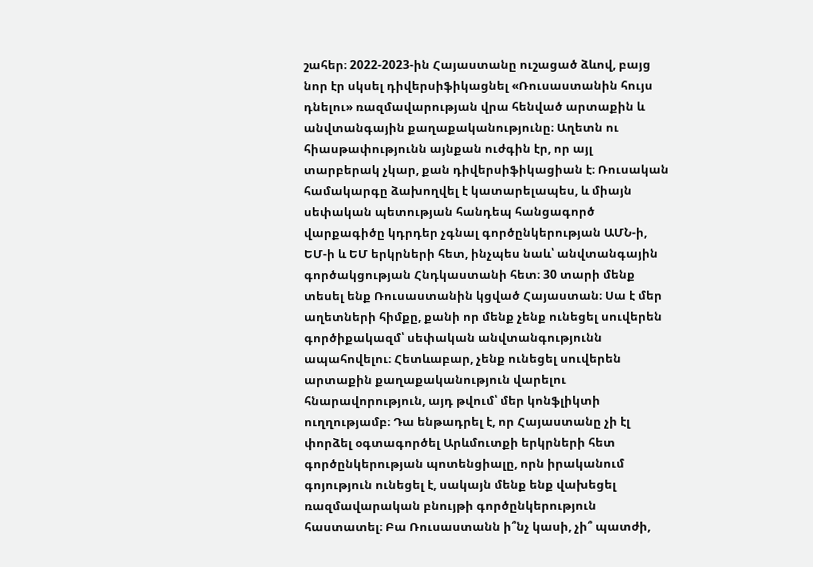շահեր։ 2022-2023-ին Հայաստանը ուշացած ձևով, բայց նոր էր սկսել դիվերսիֆիկացնել «Ռուսաստանին հույս դնելու» ռազմավարության վրա հենված արտաքին և անվտանգային քաղաքականությունը։ Աղետն ու հիասթափությունն այնքան ուժգին էր, որ այլ տարբերակ չկար, քան դիվերսիֆիկացիան է։ Ռուսական համակարգը ձախողվել է կատարելապես, և միայն սեփական պետության հանդեպ հանցագործ վարքագիծը կդրդեր չգնալ գործընկերության ԱՄՆ-ի, ԵՄ-ի և ԵՄ երկրների հետ, ինչպես նաև՝ անվտանգային գործակցության Հնդկաստանի հետ։ 30 տարի մենք տեսել ենք Ռուսաստանին կցված Հայաստան։ Սա է մեր աղետների հիմքը, քանի որ մենք չենք ունեցել սուվերեն գործիքակազմ՝ սեփական անվտանգությունն ապահովելու։ Հետևաբար, չենք ունեցել սուվերեն արտաքին քաղաքականություն վարելու հնարավորություն, այդ թվում՝ մեր կոնֆլիկտի ուղղությամբ։ Դա ենթադրել է, որ Հայաստանը չի էլ փորձել օգտագործել Արևմուտքի երկրների հետ գործընկերության պոտենցիալը, որն իրականում գոյություն ունեցել է, սակայն մենք ենք վախեցել ռազմավարական բնույթի գործընկերություն հաստատել։ Բա Ռուսաստանն ի՞նչ կասի, չի՞ պատժի,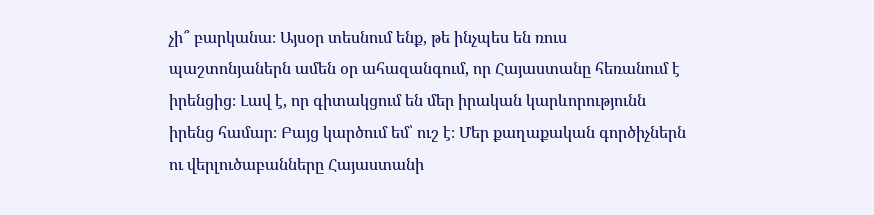չի՞ բարկանա։ Այսօր տեսնում ենք, թե ինչպես են ռուս պաշտոնյաներն ամեն օր ահազանգում, որ Հայաստանը հեռանում է իրենցից։ Լավ է, որ գիտակցում են մեր իրական կարևորությունն իրենց համար։ Բայց կարծում եմ՝ ուշ է։ Մեր քաղաքական գործիչներն ու վերլուծաբանները Հայաստանի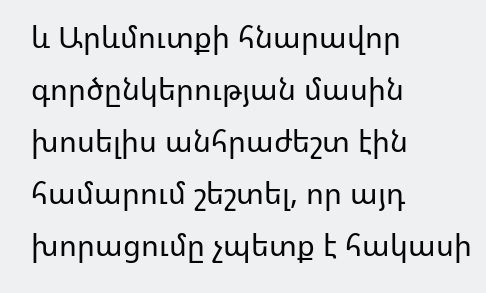և Արևմուտքի հնարավոր գործընկերության մասին խոսելիս անհրաժեշտ էին համարում շեշտել, որ այդ խորացումը չպետք է հակասի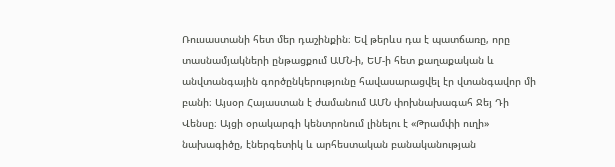Ռուսաստանի հետ մեր դաշինքին։ Եվ թերևս դա է պատճառը, որը տասնամյակների ընթացքում ԱՄՆ-ի, ԵՄ-ի հետ քաղաքական և անվտանգային գործընկերությունը հավասարացվել էր վտանգավոր մի բանի։ Այսօր Հայաստան է ժամանում ԱՄՆ փոխնախագահ Ջեյ Դի Վենսը։ Այցի օրակարգի կենտրոնում լինելու է «Թրամփի ուղի» նախագիծը, էներգետիկ և արհեստական բանականության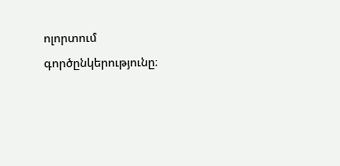ոլորտում գործընկերությունը։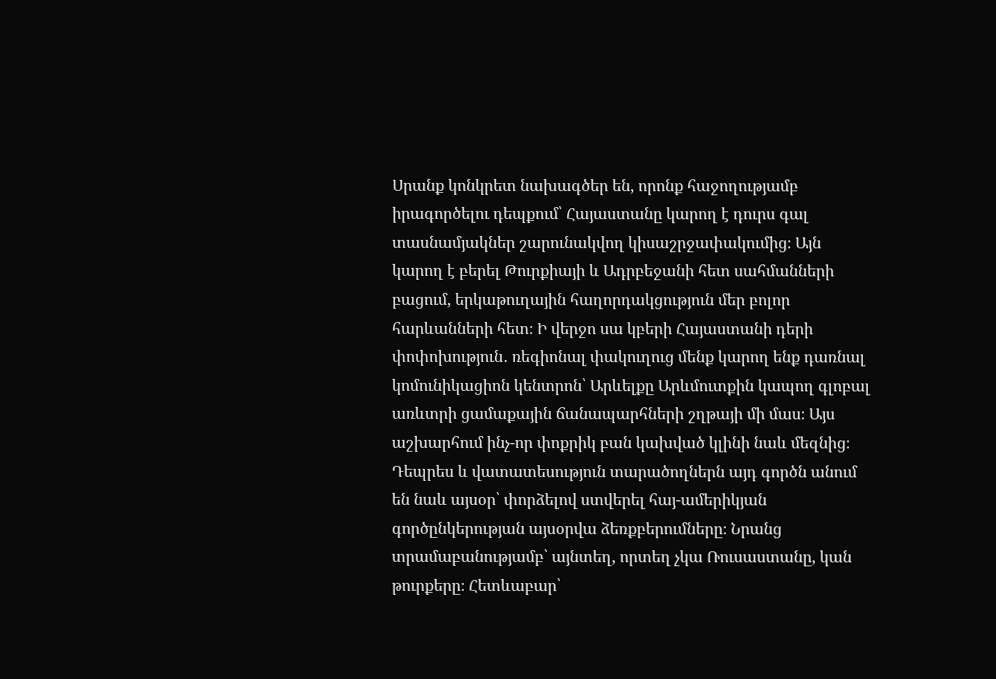Սրանք կոնկրետ նախագծեր են, որոնք հաջողությամբ իրագործելու դեպքում՝ Հայաստանը կարող է դուրս գալ տասնամյակներ շարունակվող կիսաշրջափակումից։ Այն կարող է բերել Թուրքիայի և Ադրբեջանի հետ սահմանների բացում, երկաթուղային հաղորդակցություն մեր բոլոր հարևանների հետ։ Ի վերջո սա կբերի Հայաստանի դերի փոփոխություն․ ռեգիոնալ փակուղուց մենք կարող ենք դառնալ կոմունիկացիոն կենտրոն՝ Արևելքը Արևմուտքին կապող գլոբալ առևտրի ցամաքային ճանապարհների շղթայի մի մաս։ Այս աշխարհում ինչ-որ փոքրիկ բան կախված կլինի նաև մեզնից։ Դեպրես և վատատեսություն տարածողներն այդ գործն անում են նաև այսօր՝ փորձելով ստվերել հայ-ամերիկյան գործընկերության այսօրվա ձեռքբերումները։ Նրանց տրամաբանությամբ՝ այնտեղ, որտեղ չկա Ռուսաստանը, կան թուրքերը։ Հետևաբար՝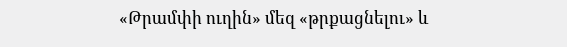«Թրամփի ուղին» մեզ «թրքացնելու» և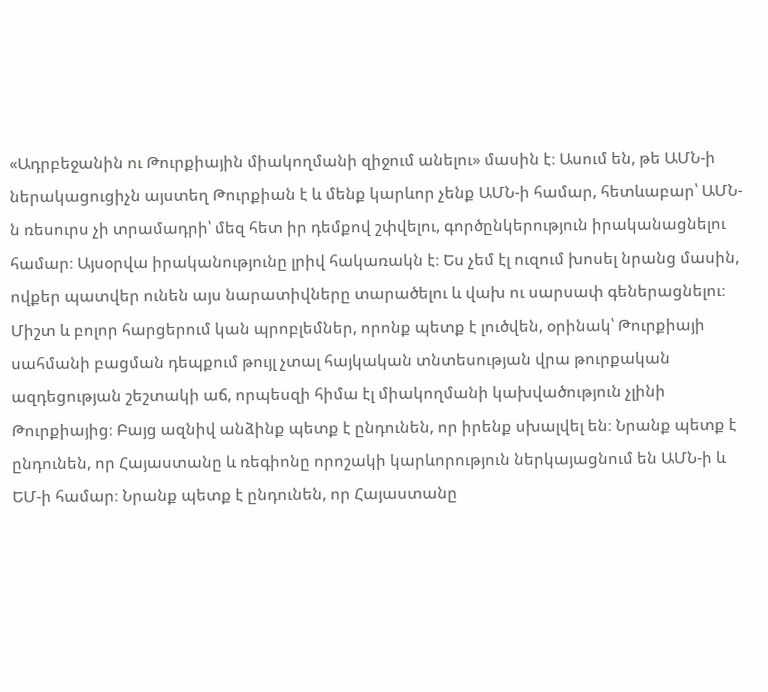«Ադրբեջանին ու Թուրքիային միակողմանի զիջում անելու» մասին է։ Ասում են, թե ԱՄՆ-ի ներակացուցիչն այստեղ Թուրքիան է և մենք կարևոր չենք ԱՄՆ-ի համար, հետևաբար՝ ԱՄՆ-ն ռեսուրս չի տրամադրի՝ մեզ հետ իր դեմքով շփվելու, գործընկերություն իրականացնելու համար։ Այսօրվա իրականությունը լրիվ հակառակն է։ Ես չեմ էլ ուզում խոսել նրանց մասին, ովքեր պատվեր ունեն այս նարատիվները տարածելու և վախ ու սարսափ գեներացնելու։ Միշտ և բոլոր հարցերում կան պրոբլեմներ, որոնք պետք է լուծվեն, օրինակ՝ Թուրքիայի սահմանի բացման դեպքում թույլ չտալ հայկական տնտեսության վրա թուրքական ազդեցության շեշտակի աճ, որպեսզի հիմա էլ միակողմանի կախվածություն չլինի Թուրքիայից։ Բայց ազնիվ անձինք պետք է ընդունեն, որ իրենք սխալվել են։ Նրանք պետք է ընդունեն, որ Հայաստանը և ռեգիոնը որոշակի կարևորություն ներկայացնում են ԱՄՆ-ի և ԵՄ-ի համար։ Նրանք պետք է ընդունեն, որ Հայաստանը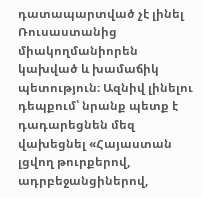դատապարտված չէ լինել Ռուսաստանից միակողմանիորեն կախված և խամաճիկ պետություն։ Ազնիվ լինելու դեպքում՝ նրանք պետք է դադարեցնեն մեզ վախեցնել «Հայաստան լցվող թուրքերով, ադրբեջանցիներով,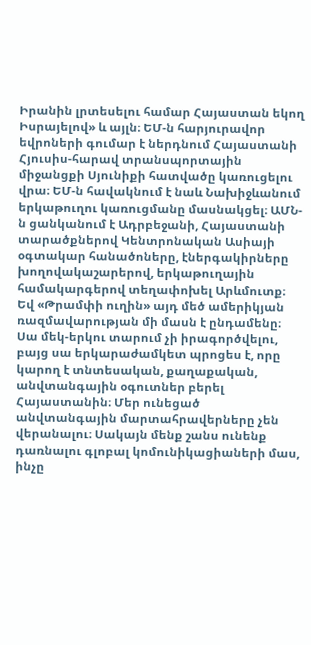Իրանին լրտեսելու համար Հայաստան եկող Իսրայելով» և այլն։ ԵՄ-ն հարյուրավոր եվրոների գումար է ներդնում Հայաստանի Հյուսիս-հարավ տրանսպորտային միջանցքի Սյունիքի հատվածը կառուցելու վրա։ ԵՄ-ն հավակնում է նաև Նախիջևանում երկաթուղու կառուցմանը մասնակցել։ ԱՄՆ-ն ցանկանում է Ադրբեջանի, Հայաստանի տարածքներով Կենտրոնական Ասիայի օգտակար հանածոները, էներգակիրները խողովակաշարերով, երկաթուղային համակարգերով տեղափոխել Արևմուտք։ Եվ «Թրամփի ուղին» այդ մեծ ամերիկյան ռազմավարության մի մասն է ընդամենը։ Սա մեկ-երկու տարում չի իրագործվելու, բայց սա երկարաժամկետ պրոցես է, որը կարող է տնտեսական, քաղաքական, անվտանգային օգուտներ բերել Հայաստանին։ Մեր ունեցած անվտանգային մարտահրավերները չեն վերանալու։ Սակայն մենք շանս ունենք դառնալու գլոբալ կոմունիկացիաների մաս, ինչը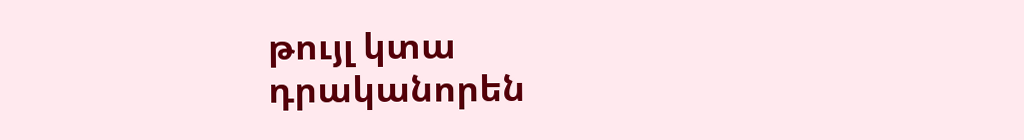թույլ կտա դրականորեն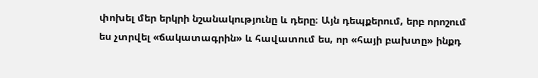փոխել մեր երկրի նշանակությունը և դերը։ Այն դեպքերում, երբ որոշում ես չտրվել «ճակատագրին» և հավատում ես, որ «հայի բախտը» ինքդ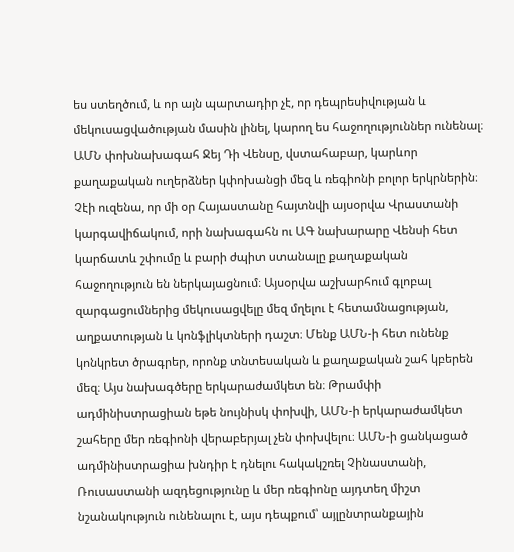ես ստեղծում, և որ այն պարտադիր չէ, որ դեպրեսիվության և մեկուսացվածության մասին լինել, կարող ես հաջողություններ ունենալ։ ԱՄՆ փոխնախագահ Ջեյ Դի Վենսը, վստահաբար, կարևոր քաղաքական ուղերձներ կփոխանցի մեզ և ռեգիոնի բոլոր երկրներին։ Չէի ուզենա, որ մի օր Հայաստանը հայտնվի այսօրվա Վրաստանի կարգավիճակում, որի նախագահն ու ԱԳ նախարարը Վենսի հետ կարճատև շփումը և բարի ժպիտ ստանալը քաղաքական հաջողություն են ներկայացնում։ Այսօրվա աշխարհում գլոբալ զարգացումներից մեկուսացվելը մեզ մղելու է հետամնացության, աղքատության և կոնֆլիկտների դաշտ։ Մենք ԱՄՆ-ի հետ ունենք կոնկրետ ծրագրեր, որոնք տնտեսական և քաղաքական շահ կբերեն մեզ։ Այս նախագծերը երկարաժամկետ են։ Թրամփի ադմինիստրացիան եթե նույնիսկ փոխվի, ԱՄՆ-ի երկարաժամկետ շահերը մեր ռեգիոնի վերաբերյալ չեն փոխվելու։ ԱՄՆ-ի ցանկացած ադմինիստրացիա խնդիր է դնելու հակակշռել Չինաստանի, Ռուսաստանի ազդեցությունը և մեր ռեգիոնը այդտեղ միշտ նշանակություն ունենալու է, այս դեպքում՝ այլընտրանքային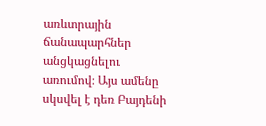առևտրային ճանապարհներ անցկացնելու առումով։ Այս ամենը սկսվել է դեռ Բայդենի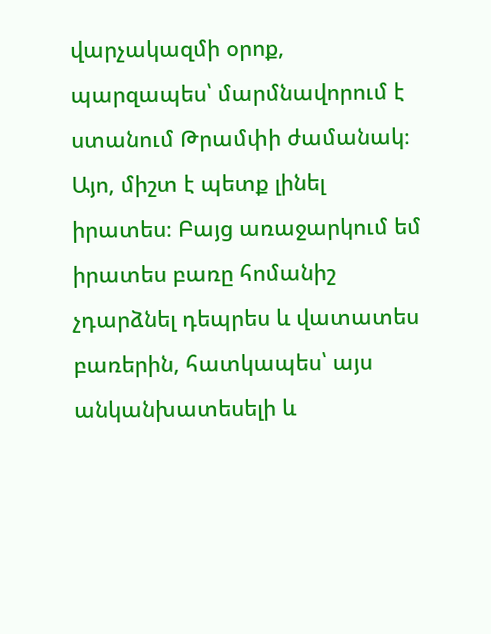վարչակազմի օրոք, պարզապես՝ մարմնավորում է ստանում Թրամփի ժամանակ։ Այո, միշտ է պետք լինել իրատես։ Բայց առաջարկում եմ իրատես բառը հոմանիշ չդարձնել դեպրես և վատատես բառերին, հատկապես՝ այս անկանխատեսելի և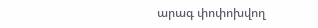արագ փոփոխվող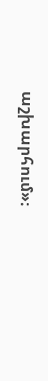աշխարհում»։